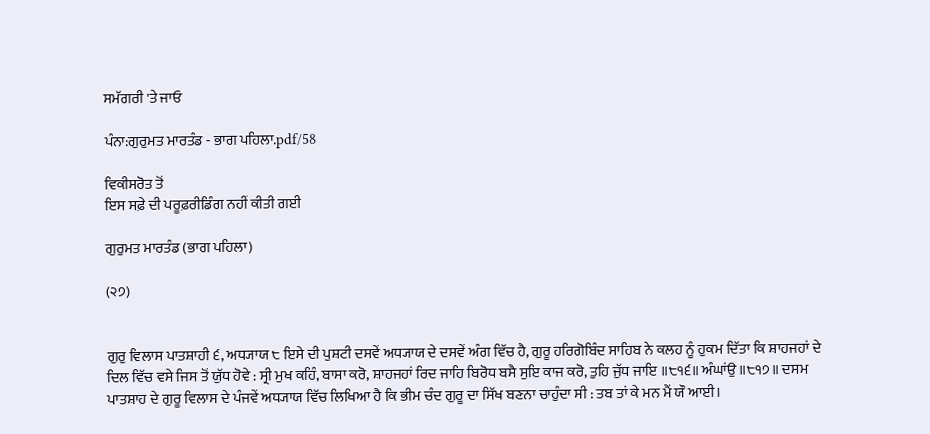ਸਮੱਗਰੀ 'ਤੇ ਜਾਓ

ਪੰਨਾ:ਗੁਰੁਮਤ ਮਾਰਤੰਡ - ਭਾਗ ਪਹਿਲਾ.pdf/58

ਵਿਕੀਸਰੋਤ ਤੋਂ
ਇਸ ਸਫ਼ੇ ਦੀ ਪਰੂਫ਼ਰੀਡਿੰਗ ਨਹੀਂ ਕੀਤੀ ਗਈ

ਗੁਰੁਮਤ ਮਾਰਤੰਡ (ਭਾਗ ਪਹਿਲਾ)

(੨੭)


ਗੁਰੁ ਵਿਲਾਸ ਪਾਤਸ਼ਾਹੀ ੬, ਅਧ੍ਯਾਯ ੮ ਇਸੇ ਦੀ ਪੁਸ਼ਟੀ ਦਸਵੇਂ ਅਧ੍ਯਾਯ ਦੇ ਦਸਵੇਂ ਅੰਗ ਵਿੱਚ ਹੈ, ਗੁਰੂ ਹਰਿਗੋਬਿੰਦ ਸਾਹਿਬ ਨੇ ਕਲਹ ਨੂੰ ਹੁਕਮ ਦਿੱਤਾ ਕਿ ਸ਼ਾਹਜਹਾਂ ਦੇ ਦਿਲ ਵਿੱਚ ਵਸੇ ਜਿਸ ਤੋਂ ਯੁੱਧ ਹੋਵੇ : ਸ੍ਰੀ ਮੁਖ ਕਹਿੰ, ਬਾਸਾ ਕਰੋ, ਸ਼ਾਹਜਹਾਂ ਰਿਦ ਜਾਹਿ ਬਿਰੋਧ ਬਸੈ ਸੁਇ ਕਾਜ ਕਰੋ, ਤੁਹਿ ਜੁੱਧ ਜਾਇ ॥੮੧੬॥ ਅੰਘਾਂਉ ॥੮੧੭॥ ਦਸਮ ਪਾਤਸ਼ਾਹ ਦੇ ਗੁਰੂ ਵਿਲਾਸ ਦੇ ਪੰਜਵੇਂ ਅਧ੍ਯਾਯ ਵਿੱਚ ਲਿਖਿਆ ਹੈ ਕਿ ਭੀਮ ਚੰਦ ਗੁਰੂ ਦਾ ਸਿੱਖ ਬਣਨਾ ਚਾਹੁੰਦਾ ਸੀ : ਤਬ ਤਾਂ ਕੇ ਮਨ ਮੈਂ ਯੌ ਆਈ।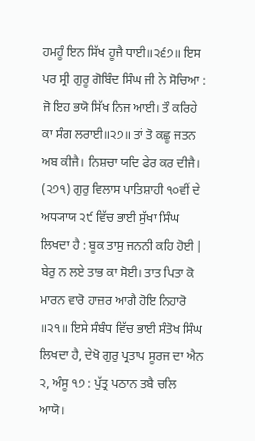ਹਮਹੂੰ ਇਨ ਸਿੱਖ ਹੂਜੈ ਧਾਈ॥੨੬੭॥ ਇਸ ਪਰ ਸ੍ਰੀ ਗੁਰੂ ਗੋਬਿੰਦ ਸਿੰਘ ਜੀ ਨੇ ਸੋਚਿਆ : ਜੋ ਇਹ ਭਯੋ ਸਿੱਖ ਨਿਜ ਆਈ। ਤੌ ਕਰਿਹੇ ਕਾ ਸੰਗ ਲਰਾਈ॥੨੭॥ ਤਾਂ ਤੋ ਕਛੂ ਜਤਨ ਅਬ ਕੀਜੈ। ਨਿਸ਼ਚਾ ਯਦਿ ਫੇਰ ਕਰ ਦੀਜੈ। (੨੭੧) ਗੁਰੁ ਵਿਲਾਸ ਪਾਤਿਸ਼ਾਹੀ ੧੦ਵੀਂ ਦੇ ਅਧ੍ਯਾਯ ੨੯ ਵਿੱਚ ਭਾਈ ਸੁੱਖਾ ਸਿੰਘ ਲਿਖਦਾ ਹੈ : ਬੂਕ ਤਾਸੁ ਜਨਨੀ ਕਹਿ ਹੋਈ | ਬੇਰੁ ਨ ਲਏ ਤਾਭ ਕਾ ਸੋਈ। ਤਾਤ ਪਿਤਾ ਕੋ ਮਾਰਨ ਵਾਰੋ ਹਾਜ਼ਰ ਆਗੈ ਹੋਇ ਨਿਹਾਰੋ ॥੨੧॥ ਇਸੇ ਸੰਬੰਧ ਵਿੱਚ ਭਾਈ ਸੰਤੋਖ ਸਿੰਘ ਲਿਖਦਾ ਹੈ, ਦੇਖੋ ਗੁਰੁ ਪ੍ਰਤਾਪ ਸੂਰਜ ਦਾ ਐਨ ੨, ਅੰਸੂ ੧੭ : ਪੁੱਤ੍ਰ ਪਠਾਨ ਤਬੈ ਚਲਿ ਆਯੋ।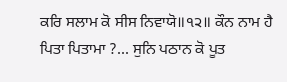ਕਰਿ ਸਲਾਮ ਕੋ ਸੀਸ ਨਿਵਾਯੋ॥੧੨॥ ਕੌਨ ਨਾਮ ਹੈ ਪਿਤਾ ਪਿਤਾਮਾ ?... ਸੁਨਿ ਪਠਾਨ ਕੋ ਪੂਤ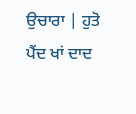ਉਚਾਰਾ | ਹੁਤੋ ਪੈਂਦ ਖਾਂ ਦਾਦ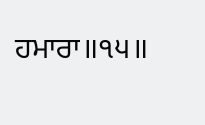ਹਮਾਰਾ॥੧੫॥